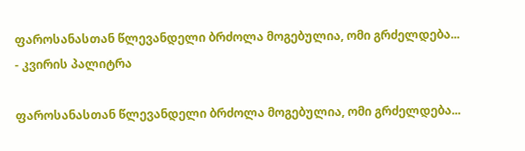ფაროსანასთან წლევანდელი ბრძოლა მოგებულია, ომი გრძელდება... - კვირის პალიტრა

ფაროსანასთან წლევანდელი ბრძოლა მოგებულია, ომი გრძელდება...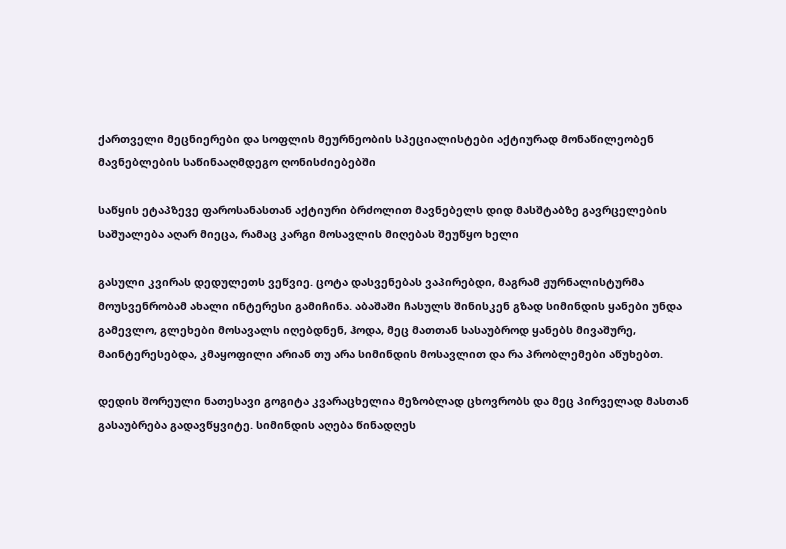ქართველი მეცნიერები და სოფლის მეურნეობის სპეციალისტები აქტიურად მონაწილეობენ მავნებლების საწინააღმდეგო ღონისძიებებში

საწყის ეტაპზევე ფაროსანასთან აქტიური ბრძოლით მავნებელს დიდ მასშტაბზე გავრცელების საშუალება აღარ მიეცა, რამაც კარგი მოსავლის მიღებას შეუწყო ხელი

გასული კვირას დედულეთს ვეწვიე. ცოტა დასვენებას ვაპირებდი, მაგრამ ჟურნალისტურმა მოუსვენრობამ ახალი ინტერესი გამიჩინა. აბაშაში ჩასულს შინისკენ გზად სიმინდის ყანები უნდა გამევლო, გლეხები მოსავალს იღებდნენ, ჰოდა, მეც მათთან სასაუბროდ ყანებს მივაშურე, მაინტერესებდა, კმაყოფილი არიან თუ არა სიმინდის მოსავლით და რა პრობლემები აწუხებთ.

დედის შორეული ნათესავი გოგიტა კვარაცხელია მეზობლად ცხოვრობს და მეც პირველად მასთან გასაუბრება გადავწყვიტე. სიმინდის აღება წინადღეს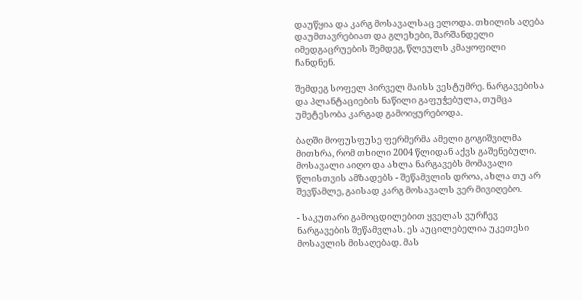დაუწყია და კარგ მოსავალსაც ელოდა. თხილის აღება დაუმთავრებიათ და გლეხები, შარშანდელი იმედგაცრუების შემდეგ, წლეულს კმაყოფილი ჩანდნენ.

შემდეგ სოფელ პირველ მაისს ვესტუმრე. ნარგავებისა და პლანტაციების ნაწილი გაფუჭებულა, თუმცა უმეტესობა კარგად გამოიყურებოდა.

ბაღში მოფუსფუსე ფერმერმა ამელი გოგიშვილმა მითხრა, რომ თხილი 2004 წლიდან აქვს გაშენებული. მოსავალი აიღო და ახლა ნარგავებს მომავალი წლისთვის ამზადებს - შეწამვლის დროა, ახლა თუ არ შევწამლე, გაისად კარგ მოსავალს ვერ მივიღებო.

- საკუთარი გამოცდილებით ყველას ვურჩევ ნარგავების შეწამვლას. ეს აუცილებელია უკეთესი მოსავლის მისაღებად. მას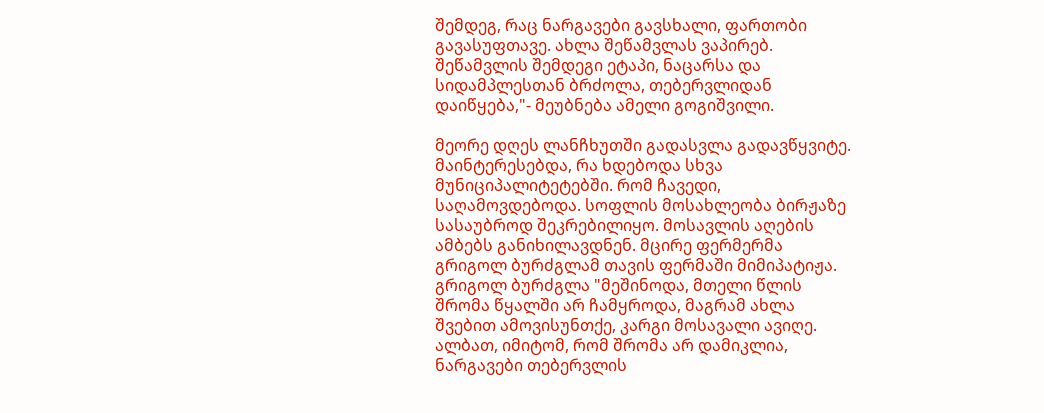შემდეგ, რაც ნარგავები გავსხალი, ფართობი გავასუფთავე. ახლა შეწამვლას ვაპირებ. შეწამვლის შემდეგი ეტაპი, ნაცარსა და სიდამპლესთან ბრძოლა, თებერვლიდან დაიწყება,"- მეუბნება ამელი გოგიშვილი.

მეორე დღეს ლანჩხუთში გადასვლა გადავწყვიტე. მაინტერესებდა, რა ხდებოდა სხვა მუნიციპალიტეტებში. რომ ჩავედი, საღამოვდებოდა. სოფლის მოსახლეობა ბირჟაზე სასაუბროდ შეკრებილიყო. მოსავლის აღების ამბებს განიხილავდნენ. მცირე ფერმერმა გრიგოლ ბურძგლამ თავის ფერმაში მიმიპატიჟა. გრიგოლ ბურძგლა "მეშინოდა, მთელი წლის შრომა წყალში არ ჩამყროდა, მაგრამ ახლა შვებით ამოვისუნთქე, კარგი მოსავალი ავიღე. ალბათ, იმიტომ, რომ შრომა არ დამიკლია, ნარგავები თებერვლის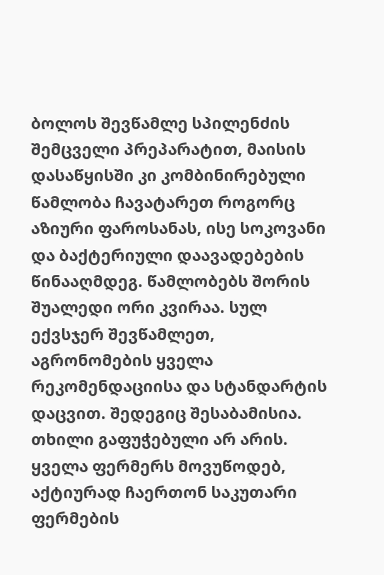ბოლოს შევწამლე სპილენძის შემცველი პრეპარატით, მაისის დასაწყისში კი კომბინირებული წამლობა ჩავატარეთ როგორც აზიური ფაროსანას, ისე სოკოვანი და ბაქტერიული დაავადებების წინააღმდეგ. წამლობებს შორის შუალედი ორი კვირაა. სულ ექვსჯერ შევწამლეთ, აგრონომების ყველა რეკომენდაციისა და სტანდარტის დაცვით. შედეგიც შესაბამისია. თხილი გაფუჭებული არ არის. ყველა ფერმერს მოვუწოდებ, აქტიურად ჩაერთონ საკუთარი ფერმების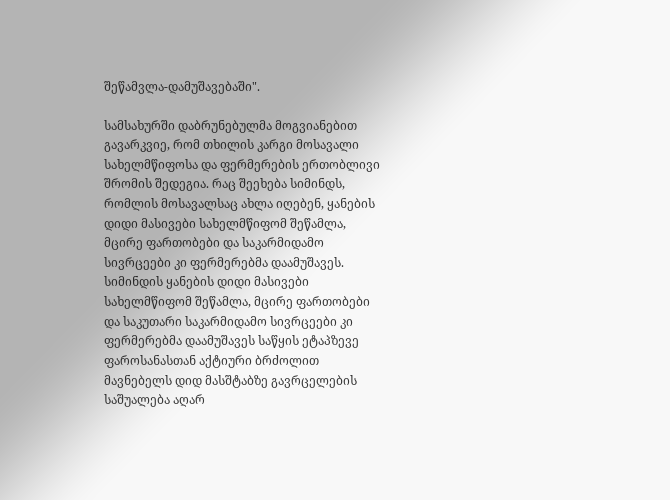შეწამვლა-დამუშავებაში".

სამსახურში დაბრუნებულმა მოგვიანებით გავარკვიე, რომ თხილის კარგი მოსავალი სახელმწიფოსა და ფერმერების ერთობლივი შრომის შედეგია. რაც შეეხება სიმინდს, რომლის მოსავალსაც ახლა იღებენ, ყანების დიდი მასივები სახელმწიფომ შეწამლა, მცირე ფართობები და საკარმიდამო სივრცეები კი ფერმერებმა დაამუშავეს. სიმინდის ყანების დიდი მასივები სახელმწიფომ შეწამლა, მცირე ფართობები და საკუთარი საკარმიდამო სივრცეები კი ფერმერებმა დაამუშავეს საწყის ეტაპზევე ფაროსანასთან აქტიური ბრძოლით მავნებელს დიდ მასშტაბზე გავრცელების საშუალება აღარ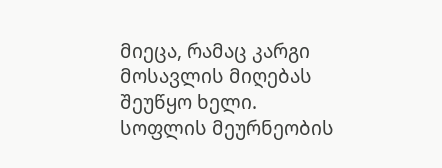მიეცა, რამაც კარგი მოსავლის მიღებას შეუწყო ხელი. სოფლის მეურნეობის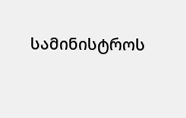სამინისტროს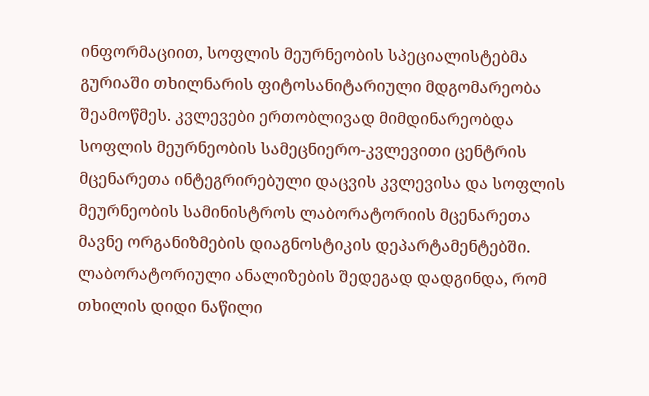ინფორმაციით, სოფლის მეურნეობის სპეციალისტებმა გურიაში თხილნარის ფიტოსანიტარიული მდგომარეობა შეამოწმეს. კვლევები ერთობლივად მიმდინარეობდა სოფლის მეურნეობის სამეცნიერო-კვლევითი ცენტრის მცენარეთა ინტეგრირებული დაცვის კვლევისა და სოფლის მეურნეობის სამინისტროს ლაბორატორიის მცენარეთა მავნე ორგანიზმების დიაგნოსტიკის დეპარტამენტებში. ლაბორატორიული ანალიზების შედეგად დადგინდა, რომ თხილის დიდი ნაწილი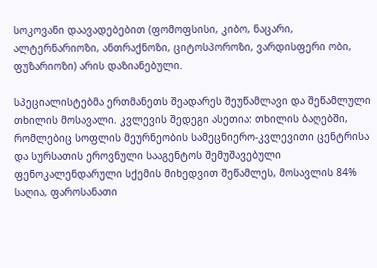სოკოვანი დაავადებებით (ფომოფსისი, კიბო, ნაცარი, ალტერნარიოზი, ანთრაქნოზი, ციტოსპოროზი, ვარდისფერი ობი, ფუზარიოზი) არის დაზიანებული.

სპეციალისტებმა ერთმანეთს შეადარეს შეუწამლავი და შეწამლული თხილის მოსავალი. კვლევის შედეგი ასეთია: თხილის ბაღებში, რომლებიც სოფლის მეურნეობის სამეცნიერო-კვლევითი ცენტრისა და სურსათის ეროვნული სააგენტოს შემუშავებული ფენოკალენდარული სქემის მიხედვით შეწამლეს, მოსავლის 84% საღია, ფაროსანათი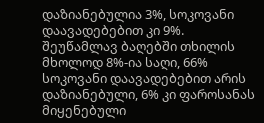დაზიანებულია 3%, სოკოვანი დაავადებებით კი 9%. შეუწამლავ ბაღებში თხილის მხოლოდ 8%-ია საღი, 66% სოკოვანი დაავადებებით არის დაზიანებული, 6% კი ფაროსანას მიყენებული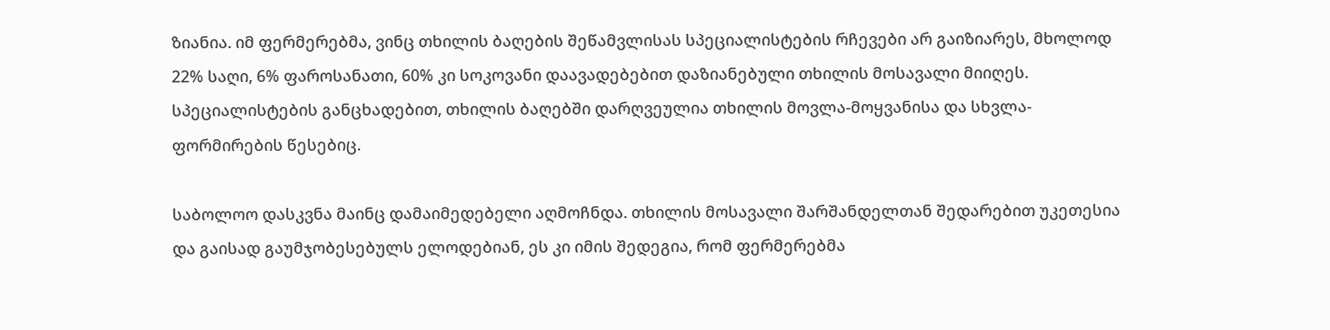ზიანია. იმ ფერმერებმა, ვინც თხილის ბაღების შეწამვლისას სპეციალისტების რჩევები არ გაიზიარეს, მხოლოდ 22% საღი, 6% ფაროსანათი, 60% კი სოკოვანი დაავადებებით დაზიანებული თხილის მოსავალი მიიღეს. სპეციალისტების განცხადებით, თხილის ბაღებში დარღვეულია თხილის მოვლა-მოყვანისა და სხვლა-ფორმირების წესებიც.

საბოლოო დასკვნა მაინც დამაიმედებელი აღმოჩნდა. თხილის მოსავალი შარშანდელთან შედარებით უკეთესია და გაისად გაუმჯობესებულს ელოდებიან, ეს კი იმის შედეგია, რომ ფერმერებმა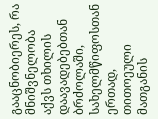გააცნობიერეს, რა მნიშვნელობა აქვს თხილის დაავადებებთან ბრძოლაში, სახელმწიფოსთან ერთად, თითოეული მათგანის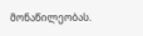მონაწილეობას.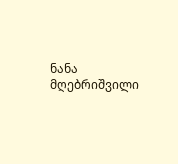ნანა მღებრიშვილი